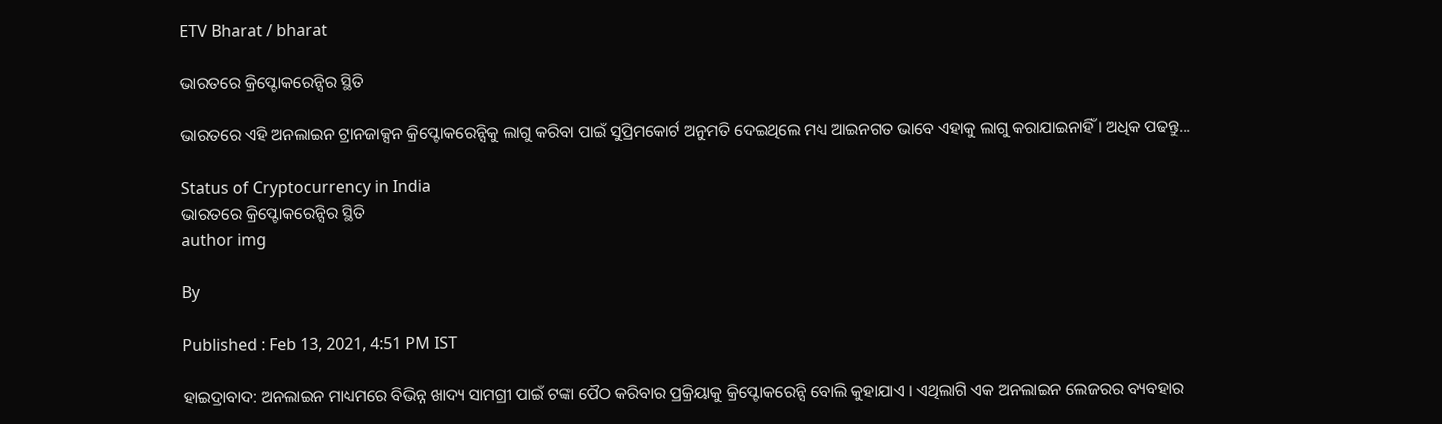ETV Bharat / bharat

ଭାରତରେ କ୍ରିପ୍ଟୋକରେନ୍ସିର ସ୍ଥିତି

ଭାରତରେ ଏହି ଅନଲାଇନ ଟ୍ରାନଜାକ୍ସନ କ୍ରିପ୍ଟୋକରେନ୍ସିକୁ ଲାଗୁ କରିବା ପାଇଁ ସୁପ୍ରିମକୋର୍ଟ ଅନୁମତି ଦେଇଥିଲେ ମଧ୍ୟ ଆଇନଗତ ଭାବେ ଏହାକୁ ଲାଗୁ କରାଯାଇନାହିଁ । ଅଧିକ ପଢନ୍ତୁ...

Status of Cryptocurrency in India
ଭାରତରେ କ୍ରିପ୍ଟୋକରେନ୍ସିର ସ୍ଥିତି
author img

By

Published : Feb 13, 2021, 4:51 PM IST

ହାଇଦ୍ରାବାଦ: ଅନଲାଇନ ମାଧ୍ୟମରେ ବିଭିନ୍ନ ଖାଦ୍ୟ ସାମଗ୍ରୀ ପାଇଁ ଟଙ୍କା ପୈଠ କରିବାର ପ୍ରକ୍ରିୟାକୁ କ୍ରିପ୍ଟୋକରେନ୍ସି ବୋଲି କୁହାଯାଏ । ଏଥିଲାଗି ଏକ ଅନଲାଇନ ଲେଜରର ବ୍ୟବହାର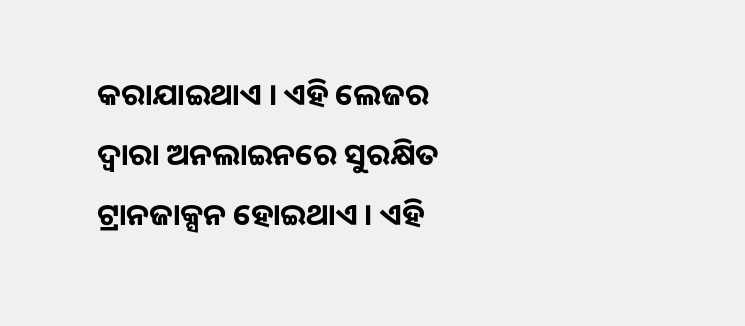କରାଯାଇଥାଏ । ଏହି ଲେଜର ଦ୍ବାରା ଅନଲାଇନରେ ସୁରକ୍ଷିତ ଟ୍ରାନଜାକ୍ସନ ହୋଇଥାଏ । ଏହି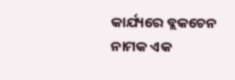କାର୍ଯ୍ୟରେ ବ୍ଲକଚେନ ନାମକ ଏକ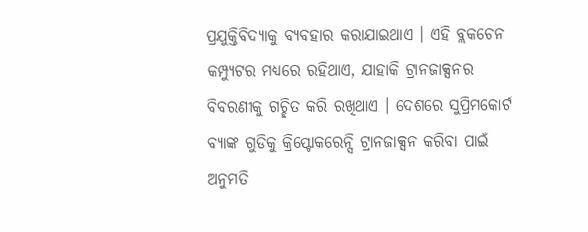ପ୍ରଯୁକ୍ତିବିଦ୍ୟାକୁ ବ୍ୟବହାର କରାଯାଇଥାଏ । ଏହି ବ୍ଲକଚେନ କମ୍ପ୍ୟୁଟର ମଧ୍ୟରେ ରହିଥାଏ, ଯାହାକି ଟ୍ରାନଜାକ୍ସନର ବିବରଣୀକୁ ଗଚ୍ଛିତ କରି ରଖିଥାଏ । ଦେଶରେ ସୁପ୍ରିମକୋର୍ଟ ବ୍ୟାଙ୍କ ଗୁଡିକୁ କ୍ରିପ୍ଟୋକରେନ୍ସି ଟ୍ରାନଜାକ୍ସନ କରିବା ପାଇଁ ଅନୁମତି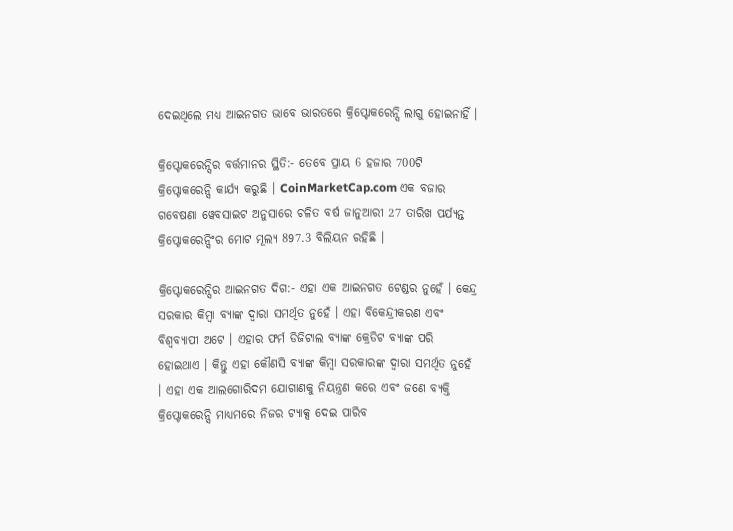ଦେଇଥିଲେ ମଧ୍ୟ ଆଇନଗତ ଭାବେ ଭାରତରେ କ୍ରିପ୍ଟୋକରେନ୍ସି ଲାଗୁ ହୋଇନାହିଁ ।

କ୍ରିପ୍ଟୋକରେନ୍ସିର ବର୍ତ୍ତମାନର ସ୍ଥିତି:- ତେବେ ପ୍ରାୟ 6 ହଜାର 700ଟି କ୍ରିପ୍ଟୋକରେନ୍ସି କାର୍ଯ୍ୟ କରୁଛି । CoinMarketCap.com ଏକ ବଜାର ଗବେଷଣା ୱେବସାଇଟ ଅନୁସାରେ ଚଳିତ ବର୍ଷ ଜାନୁଆରୀ 27 ତାରିଖ ପର୍ଯ୍ୟନ୍ତ କ୍ରିପ୍ଟୋକରେନ୍ସିଂର ମୋଟ ମୂଲ୍ୟ 897.3 ବିଲିୟନ ରହିଛି ।

କ୍ରିପ୍ଟୋକରେନ୍ସିର ଆଇନଗତ ଦିଗ:- ଏହା ଏକ ଆଇନଗତ ଟେଣ୍ଡର ନୁହେଁ । କେନ୍ଦ୍ର ସରକାର କିମ୍ବା ବ୍ୟାଙ୍କ ଦ୍ୱାରା ସମର୍ଥିତ ନୁହେଁ । ଏହା ବିକେନ୍ଦ୍ରୀକରଣ ଏବଂ ବିଶ୍ୱବ୍ୟାପୀ ଅଟେ । ଏହାର ଫର୍ମ ଡିଜିଟାଲ ବ୍ୟାଙ୍କ କ୍ରେଡିଟ ବ୍ୟାଙ୍କ ପରି ହୋଇଥାଏ । କିନ୍ତୁ ଏହା କୌଣସି ବ୍ୟାଙ୍କ କିମ୍ବା ସରକାରଙ୍କ ଦ୍ବାରା ସମର୍ଥିତ ନୁହେଁ । ଏହା ଏକ ଆଲଗୋରିଦମ ଯୋଗାଣକୁ ନିୟନ୍ତ୍ରଣ କରେ ଏବଂ ଜଣେ ବ୍ୟକ୍ତି କ୍ରିପ୍ଟୋକରେନ୍ସି ମାଧ୍ୟମରେ ନିଜର ଟ୍ୟାକ୍ସ ଦେଇ ପାରିବ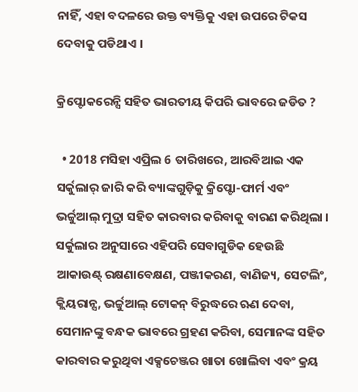ନାହିଁ, ଏହା ବଦଳରେ ଉକ୍ତ ବ୍ୟକ୍ତିକୁ ଏହା ଉପରେ ଟିକସ ଦେବାକୁ ପଡିଥାଏ ।

କ୍ରିପ୍ଟୋକରେନ୍ସି ସହିତ ଭାରତୀୟ କିପରି ଭାବରେ ଜଡିତ ?

  • 2018 ମସିହା ଏପ୍ରିଲ 6 ତାରିଖରେ, ଆରବିଆଇ ଏକ ସର୍କୁଲାର୍ ଜାରି କରି ବ୍ୟାଙ୍କଗୁଡ଼ିକୁ କ୍ରିପ୍ଟୋ-ଫାର୍ମ ଏବଂ ଭର୍ଚ୍ଚୁଆଲ୍ ମୁଦ୍ରା ସହିତ କାରବାର କରିବାକୁ ବାରଣ କରିଥିଲା । ସର୍କୁଲାର ଅନୁସାରେ ଏହିପରି ସେବାଗୁଡିକ ହେଉଛି ଆକାଉଣ୍ଟ୍ ରକ୍ଷଣାବେକ୍ଷଣ, ପଞ୍ଜୀକରଣ, ବାଣିଜ୍ୟ, ସେଟଲିଂ, କ୍ଲିୟରାନ୍ସ, ଭର୍ଚ୍ଚୁଆଲ୍ ଟୋକନ୍ ବିରୁଦ୍ଧରେ ଋଣ ଦେବା, ସେମାନଙ୍କୁ ବନ୍ଧକ ଭାବରେ ଗ୍ରହଣ କରିବା, ସେମାନଙ୍କ ସହିତ କାରବାର କରୁଥିବା ଏକ୍ସଚେଞ୍ଜର ଖାତା ଖୋଲିବା ଏବଂ କ୍ରୟ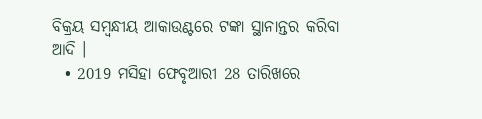ବିକ୍ରୟ ସମ୍ବନ୍ଧୀୟ ଆକାଉଣ୍ଟରେ ଟଙ୍କା ସ୍ଥାନାନ୍ତର କରିବା ଆଦି ।
  • 2019 ମସିହା ଫେବୃଆରୀ 28 ତାରିଖରେ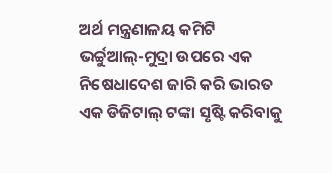ଅର୍ଥ ମନ୍ତ୍ରଣାଳୟ କମିଟି ଭର୍ଚ୍ଚୁଆଲ୍-ମୁଦ୍ରା ଉପରେ ଏକ ନିଷେଧାଦେଶ ଜାରି କରି ଭାରତ ଏକ ଡିଜିଟାଲ୍ ଟଙ୍କା ସୃଷ୍ଟି କରିବାକୁ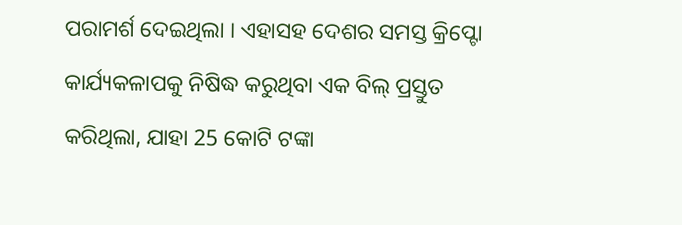ପରାମର୍ଶ ଦେଇଥିଲା । ଏହାସହ ଦେଶର ସମସ୍ତ କ୍ରିପ୍ଟୋ କାର୍ଯ୍ୟକଳାପକୁ ନିଷିଦ୍ଧ କରୁଥିବା ଏକ ବିଲ୍ ପ୍ରସ୍ତୁତ କରିଥିଲା, ଯାହା 25 କୋଟି ଟଙ୍କା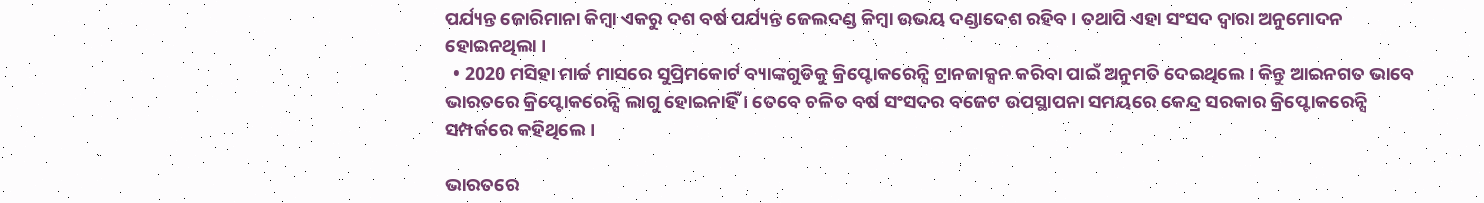ପର୍ଯ୍ୟନ୍ତ ଜୋରିମାନା କିମ୍ବା ଏକରୁ ଦଶ ବର୍ଷ ପର୍ଯ୍ୟନ୍ତ ଜେଲଦଣ୍ଡ କିମ୍ବା ଉଭୟ ଦଣ୍ଡାଦେଶ ରହିବ । ତଥାପି ଏହା ସଂସଦ ଦ୍ୱାରା ଅନୁମୋଦନ ହୋଇନଥିଲା ।
  • 2020 ମସିହା ମାର୍ଚ୍ଚ ମାସରେ ସୁପ୍ରିମକୋର୍ଟ ବ୍ୟାଙ୍କଗୁଡିକୁ କ୍ରିପ୍ଟୋକରେନ୍ସି ଟ୍ରାନଜାକ୍ସନ କରିବା ପାଇଁ ଅନୁମତି ଦେଇଥିଲେ । କିନ୍ତୁ ଆଇନଗତ ଭାବେ ଭାରତରେ କ୍ରିପ୍ଟୋକରେନ୍ସି ଲାଗୁ ହୋଇନାହିଁ । ତେବେ ଚଳିତ ବର୍ଷ ସଂସଦର ବଜେଟ ଉପସ୍ଥାପନା ସମୟରେ କେନ୍ଦ୍ର ସରକାର କ୍ରିପ୍ଟୋକରେନ୍ସି ସମ୍ପର୍କରେ କହିଥିଲେ ।

ଭାରତରେ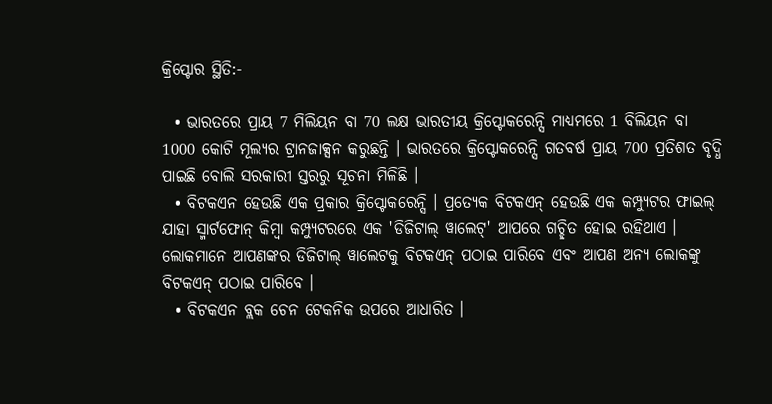କ୍ରିପ୍ଟୋର ସ୍ଥିତି:-

  • ଭାରତରେ ପ୍ରାୟ 7 ମିଲିୟନ ବା 70 ଲକ୍ଷ ଭାରତୀୟ କ୍ରିପ୍ଟୋକରେନ୍ସି ମାଧ୍ୟମରେ 1 ବିଲିୟନ ବା 1000 କୋଟି ମୂଲ୍ୟର ଟ୍ରାନଜାକ୍ସନ କରୁଛନ୍ତି । ଭାରତରେ କ୍ରିପ୍ଟୋକରେନ୍ସି ଗତବର୍ଷ ପ୍ରାୟ 700 ପ୍ରତିଶତ ବୃଦ୍ଧି ପାଇଛି ବୋଲି ସରକାରୀ ସ୍ତରରୁ ସୂଚନା ମିଳିଛି ।
  • ବିଟକଏନ ହେଉଛି ଏକ ପ୍ରକାର କ୍ରିପ୍ଟୋକରେନ୍ସି । ପ୍ରତ୍ୟେକ ବିଟକଏନ୍ ହେଉଛି ଏକ କମ୍ପ୍ୟୁଟର ଫାଇଲ୍ ଯାହା ସ୍ମାର୍ଟଫୋନ୍ କିମ୍ବା କମ୍ପ୍ୟୁଟରରେ ଏକ 'ଡିଜିଟାଲ୍ ୱାଲେଟ୍' ଆପରେ ଗଚ୍ଛିତ ହୋଇ ରହିଥାଏ । ଲୋକମାନେ ଆପଣଙ୍କର ଡିଜିଟାଲ୍ ୱାଲେଟକୁ ବିଟକଏନ୍ ପଠାଇ ପାରିବେ ଏବଂ ଆପଣ ଅନ୍ୟ ଲୋକଙ୍କୁ ବିଟକଏନ୍ ପଠାଇ ପାରିବେ ।
  • ବିଟକଏନ ବ୍ଲକ ଚେନ ଟେକନିକ ଉପରେ ଆଧାରିତ ।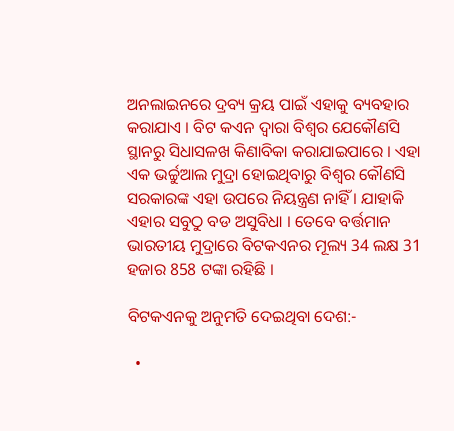ଅନଲାଇନରେ ଦ୍ରବ୍ୟ କ୍ରୟ ପାଇଁ ଏହାକୁ ବ୍ୟବହାର କରାଯାଏ । ବିଟ କଏନ ଦ୍ବାରା ବିଶ୍ୱର ଯେକୌଣସି ସ୍ଥାନରୁ ସିଧାସଳଖ କିଣାବିକା କରାଯାଇପାରେ । ଏହା ଏକ ଭର୍ଚ୍ଚୁଆଲ ମୁଦ୍ରା ହୋଇଥିବାରୁ ବିଶ୍ବର କୌଣସି ସରକାରଙ୍କ ଏହା ଉପରେ ନିୟନ୍ତ୍ରଣ ନାହିଁ । ଯାହାକି ଏହାର ସବୁଠୁ ବଡ ଅସୁବିଧା । ତେବେ ବର୍ତ୍ତମାନ ଭାରତୀୟ ମୁଦ୍ରାରେ ବିଟକଏନର ମୂଲ୍ୟ 34 ଲକ୍ଷ 31 ହଜାର 858 ଟଙ୍କା ରହିଛି ।

ବିଟକଏନକୁ ଅନୁମତି ଦେଇଥିବା ଦେଶ:-

  •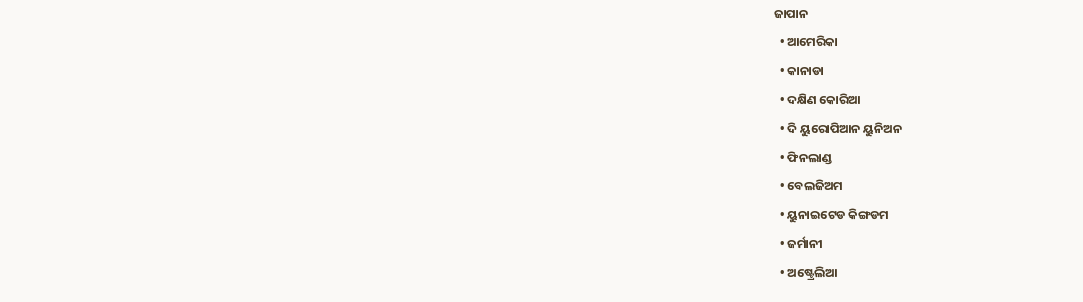ଜାପାନ
  • ଆମେରିକା
  • କାନାଡା
  • ଦକ୍ଷିଣ କୋରିଆ
  • ଦି ୟୁରୋପିଆନ ୟୁନିଅନ
  • ଫିନଲାଣ୍ଡ
  • ବେଲଜିଅମ
  • ୟୁନାଇଟେଡ କିଙ୍ଗଡମ
  • ଜର୍ମାନୀ
  • ଅଷ୍ଟ୍ରେଲିଆ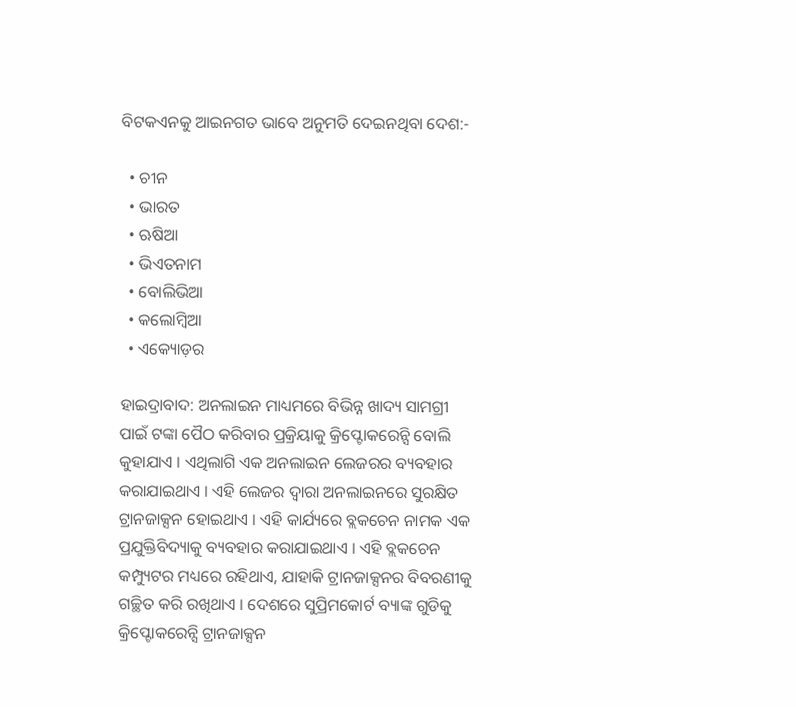ବିଟକଏନକୁ ଆଇନଗତ ଭାବେ ଅନୁମତି ଦେଇନଥିବା ଦେଶ:-

  • ଚୀନ
  • ଭାରତ
  • ଋଷିଆ
  • ଭିଏତନାମ
  • ବୋଲିଭିଆ
  • କଲୋମ୍ବିଆ
  • ଏକ୍ୟୋଡ଼ର

ହାଇଦ୍ରାବାଦ: ଅନଲାଇନ ମାଧ୍ୟମରେ ବିଭିନ୍ନ ଖାଦ୍ୟ ସାମଗ୍ରୀ ପାଇଁ ଟଙ୍କା ପୈଠ କରିବାର ପ୍ରକ୍ରିୟାକୁ କ୍ରିପ୍ଟୋକରେନ୍ସି ବୋଲି କୁହାଯାଏ । ଏଥିଲାଗି ଏକ ଅନଲାଇନ ଲେଜରର ବ୍ୟବହାର କରାଯାଇଥାଏ । ଏହି ଲେଜର ଦ୍ବାରା ଅନଲାଇନରେ ସୁରକ୍ଷିତ ଟ୍ରାନଜାକ୍ସନ ହୋଇଥାଏ । ଏହି କାର୍ଯ୍ୟରେ ବ୍ଲକଚେନ ନାମକ ଏକ ପ୍ରଯୁକ୍ତିବିଦ୍ୟାକୁ ବ୍ୟବହାର କରାଯାଇଥାଏ । ଏହି ବ୍ଲକଚେନ କମ୍ପ୍ୟୁଟର ମଧ୍ୟରେ ରହିଥାଏ, ଯାହାକି ଟ୍ରାନଜାକ୍ସନର ବିବରଣୀକୁ ଗଚ୍ଛିତ କରି ରଖିଥାଏ । ଦେଶରେ ସୁପ୍ରିମକୋର୍ଟ ବ୍ୟାଙ୍କ ଗୁଡିକୁ କ୍ରିପ୍ଟୋକରେନ୍ସି ଟ୍ରାନଜାକ୍ସନ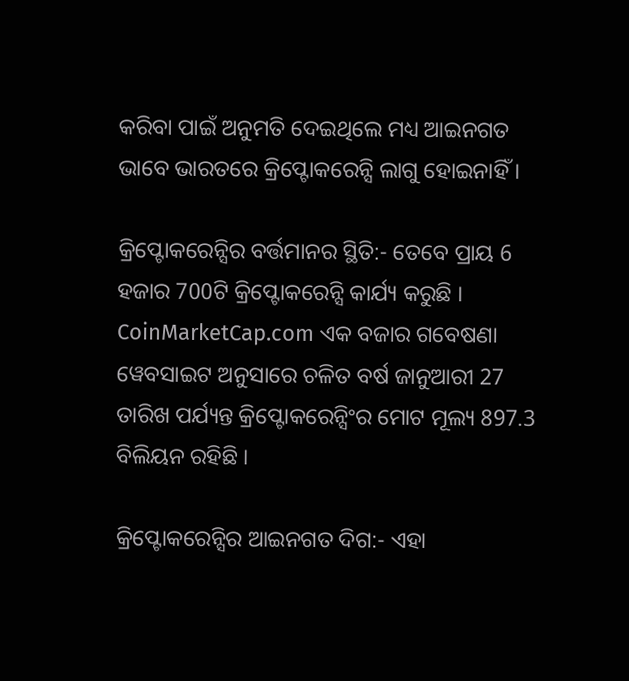କରିବା ପାଇଁ ଅନୁମତି ଦେଇଥିଲେ ମଧ୍ୟ ଆଇନଗତ ଭାବେ ଭାରତରେ କ୍ରିପ୍ଟୋକରେନ୍ସି ଲାଗୁ ହୋଇନାହିଁ ।

କ୍ରିପ୍ଟୋକରେନ୍ସିର ବର୍ତ୍ତମାନର ସ୍ଥିତି:- ତେବେ ପ୍ରାୟ 6 ହଜାର 700ଟି କ୍ରିପ୍ଟୋକରେନ୍ସି କାର୍ଯ୍ୟ କରୁଛି । CoinMarketCap.com ଏକ ବଜାର ଗବେଷଣା ୱେବସାଇଟ ଅନୁସାରେ ଚଳିତ ବର୍ଷ ଜାନୁଆରୀ 27 ତାରିଖ ପର୍ଯ୍ୟନ୍ତ କ୍ରିପ୍ଟୋକରେନ୍ସିଂର ମୋଟ ମୂଲ୍ୟ 897.3 ବିଲିୟନ ରହିଛି ।

କ୍ରିପ୍ଟୋକରେନ୍ସିର ଆଇନଗତ ଦିଗ:- ଏହା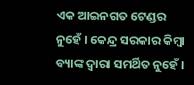ଏକ ଆଇନଗତ ଟେଣ୍ଡର ନୁହେଁ । କେନ୍ଦ୍ର ସରକାର କିମ୍ବା ବ୍ୟାଙ୍କ ଦ୍ୱାରା ସମର୍ଥିତ ନୁହେଁ ।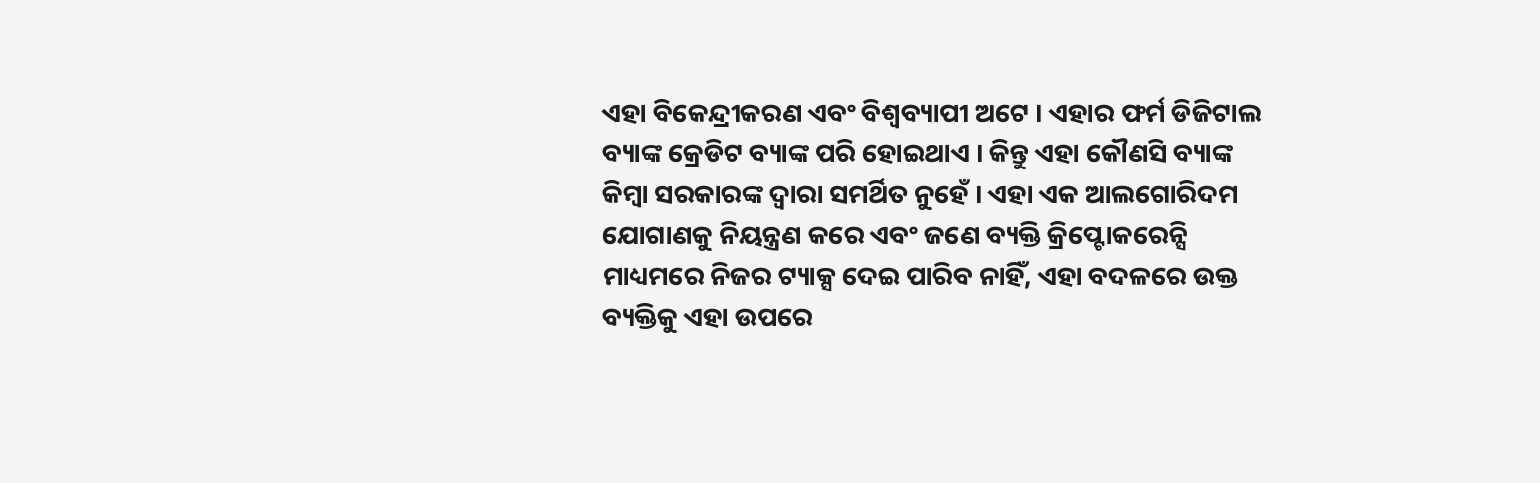ଏହା ବିକେନ୍ଦ୍ରୀକରଣ ଏବଂ ବିଶ୍ୱବ୍ୟାପୀ ଅଟେ । ଏହାର ଫର୍ମ ଡିଜିଟାଲ ବ୍ୟାଙ୍କ କ୍ରେଡିଟ ବ୍ୟାଙ୍କ ପରି ହୋଇଥାଏ । କିନ୍ତୁ ଏହା କୌଣସି ବ୍ୟାଙ୍କ କିମ୍ବା ସରକାରଙ୍କ ଦ୍ବାରା ସମର୍ଥିତ ନୁହେଁ । ଏହା ଏକ ଆଲଗୋରିଦମ ଯୋଗାଣକୁ ନିୟନ୍ତ୍ରଣ କରେ ଏବଂ ଜଣେ ବ୍ୟକ୍ତି କ୍ରିପ୍ଟୋକରେନ୍ସି ମାଧ୍ୟମରେ ନିଜର ଟ୍ୟାକ୍ସ ଦେଇ ପାରିବ ନାହିଁ, ଏହା ବଦଳରେ ଉକ୍ତ ବ୍ୟକ୍ତିକୁ ଏହା ଉପରେ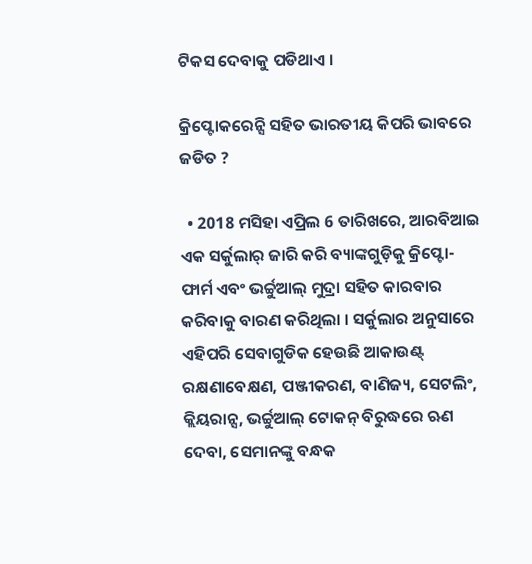ଟିକସ ଦେବାକୁ ପଡିଥାଏ ।

କ୍ରିପ୍ଟୋକରେନ୍ସି ସହିତ ଭାରତୀୟ କିପରି ଭାବରେ ଜଡିତ ?

  • 2018 ମସିହା ଏପ୍ରିଲ 6 ତାରିଖରେ, ଆରବିଆଇ ଏକ ସର୍କୁଲାର୍ ଜାରି କରି ବ୍ୟାଙ୍କଗୁଡ଼ିକୁ କ୍ରିପ୍ଟୋ-ଫାର୍ମ ଏବଂ ଭର୍ଚ୍ଚୁଆଲ୍ ମୁଦ୍ରା ସହିତ କାରବାର କରିବାକୁ ବାରଣ କରିଥିଲା । ସର୍କୁଲାର ଅନୁସାରେ ଏହିପରି ସେବାଗୁଡିକ ହେଉଛି ଆକାଉଣ୍ଟ୍ ରକ୍ଷଣାବେକ୍ଷଣ, ପଞ୍ଜୀକରଣ, ବାଣିଜ୍ୟ, ସେଟଲିଂ, କ୍ଲିୟରାନ୍ସ, ଭର୍ଚ୍ଚୁଆଲ୍ ଟୋକନ୍ ବିରୁଦ୍ଧରେ ଋଣ ଦେବା, ସେମାନଙ୍କୁ ବନ୍ଧକ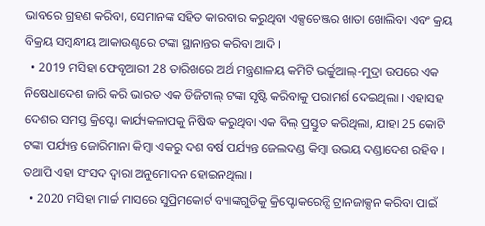ଭାବରେ ଗ୍ରହଣ କରିବା, ସେମାନଙ୍କ ସହିତ କାରବାର କରୁଥିବା ଏକ୍ସଚେଞ୍ଜର ଖାତା ଖୋଲିବା ଏବଂ କ୍ରୟ ବିକ୍ରୟ ସମ୍ବନ୍ଧୀୟ ଆକାଉଣ୍ଟରେ ଟଙ୍କା ସ୍ଥାନାନ୍ତର କରିବା ଆଦି ।
  • 2019 ମସିହା ଫେବୃଆରୀ 28 ତାରିଖରେ ଅର୍ଥ ମନ୍ତ୍ରଣାଳୟ କମିଟି ଭର୍ଚ୍ଚୁଆଲ୍-ମୁଦ୍ରା ଉପରେ ଏକ ନିଷେଧାଦେଶ ଜାରି କରି ଭାରତ ଏକ ଡିଜିଟାଲ୍ ଟଙ୍କା ସୃଷ୍ଟି କରିବାକୁ ପରାମର୍ଶ ଦେଇଥିଲା । ଏହାସହ ଦେଶର ସମସ୍ତ କ୍ରିପ୍ଟୋ କାର୍ଯ୍ୟକଳାପକୁ ନିଷିଦ୍ଧ କରୁଥିବା ଏକ ବିଲ୍ ପ୍ରସ୍ତୁତ କରିଥିଲା, ଯାହା 25 କୋଟି ଟଙ୍କା ପର୍ଯ୍ୟନ୍ତ ଜୋରିମାନା କିମ୍ବା ଏକରୁ ଦଶ ବର୍ଷ ପର୍ଯ୍ୟନ୍ତ ଜେଲଦଣ୍ଡ କିମ୍ବା ଉଭୟ ଦଣ୍ଡାଦେଶ ରହିବ । ତଥାପି ଏହା ସଂସଦ ଦ୍ୱାରା ଅନୁମୋଦନ ହୋଇନଥିଲା ।
  • 2020 ମସିହା ମାର୍ଚ୍ଚ ମାସରେ ସୁପ୍ରିମକୋର୍ଟ ବ୍ୟାଙ୍କଗୁଡିକୁ କ୍ରିପ୍ଟୋକରେନ୍ସି ଟ୍ରାନଜାକ୍ସନ କରିବା ପାଇଁ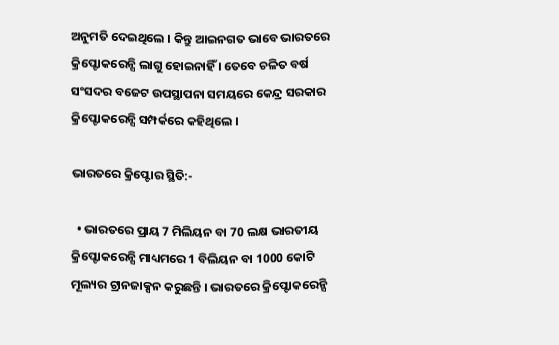ଅନୁମତି ଦେଇଥିଲେ । କିନ୍ତୁ ଆଇନଗତ ଭାବେ ଭାରତରେ କ୍ରିପ୍ଟୋକରେନ୍ସି ଲାଗୁ ହୋଇନାହିଁ । ତେବେ ଚଳିତ ବର୍ଷ ସଂସଦର ବଜେଟ ଉପସ୍ଥାପନା ସମୟରେ କେନ୍ଦ୍ର ସରକାର କ୍ରିପ୍ଟୋକରେନ୍ସି ସମ୍ପର୍କରେ କହିଥିଲେ ।

ଭାରତରେ କ୍ରିପ୍ଟୋର ସ୍ଥିତି:-

  • ଭାରତରେ ପ୍ରାୟ 7 ମିଲିୟନ ବା 70 ଲକ୍ଷ ଭାରତୀୟ କ୍ରିପ୍ଟୋକରେନ୍ସି ମାଧ୍ୟମରେ 1 ବିଲିୟନ ବା 1000 କୋଟି ମୂଲ୍ୟର ଟ୍ରାନଜାକ୍ସନ କରୁଛନ୍ତି । ଭାରତରେ କ୍ରିପ୍ଟୋକରେନ୍ସି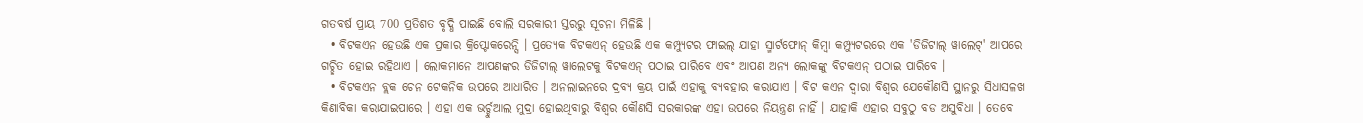ଗତବର୍ଷ ପ୍ରାୟ 700 ପ୍ରତିଶତ ବୃଦ୍ଧି ପାଇଛି ବୋଲି ସରକାରୀ ସ୍ତରରୁ ସୂଚନା ମିଳିଛି ।
  • ବିଟକଏନ ହେଉଛି ଏକ ପ୍ରକାର କ୍ରିପ୍ଟୋକରେନ୍ସି । ପ୍ରତ୍ୟେକ ବିଟକଏନ୍ ହେଉଛି ଏକ କମ୍ପ୍ୟୁଟର ଫାଇଲ୍ ଯାହା ସ୍ମାର୍ଟଫୋନ୍ କିମ୍ବା କମ୍ପ୍ୟୁଟରରେ ଏକ 'ଡିଜିଟାଲ୍ ୱାଲେଟ୍' ଆପରେ ଗଚ୍ଛିତ ହୋଇ ରହିଥାଏ । ଲୋକମାନେ ଆପଣଙ୍କର ଡିଜିଟାଲ୍ ୱାଲେଟକୁ ବିଟକଏନ୍ ପଠାଇ ପାରିବେ ଏବଂ ଆପଣ ଅନ୍ୟ ଲୋକଙ୍କୁ ବିଟକଏନ୍ ପଠାଇ ପାରିବେ ।
  • ବିଟକଏନ ବ୍ଲକ ଚେନ ଟେକନିକ ଉପରେ ଆଧାରିତ । ଅନଲାଇନରେ ଦ୍ରବ୍ୟ କ୍ରୟ ପାଇଁ ଏହାକୁ ବ୍ୟବହାର କରାଯାଏ । ବିଟ କଏନ ଦ୍ବାରା ବିଶ୍ୱର ଯେକୌଣସି ସ୍ଥାନରୁ ସିଧାସଳଖ କିଣାବିକା କରାଯାଇପାରେ । ଏହା ଏକ ଭର୍ଚ୍ଚୁଆଲ ମୁଦ୍ରା ହୋଇଥିବାରୁ ବିଶ୍ବର କୌଣସି ସରକାରଙ୍କ ଏହା ଉପରେ ନିୟନ୍ତ୍ରଣ ନାହିଁ । ଯାହାକି ଏହାର ସବୁଠୁ ବଡ ଅସୁବିଧା । ତେବେ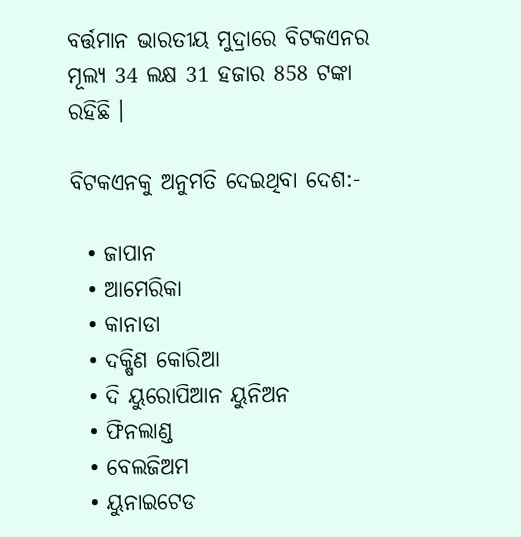ବର୍ତ୍ତମାନ ଭାରତୀୟ ମୁଦ୍ରାରେ ବିଟକଏନର ମୂଲ୍ୟ 34 ଲକ୍ଷ 31 ହଜାର 858 ଟଙ୍କା ରହିଛି ।

ବିଟକଏନକୁ ଅନୁମତି ଦେଇଥିବା ଦେଶ:-

  • ଜାପାନ
  • ଆମେରିକା
  • କାନାଡା
  • ଦକ୍ଷିଣ କୋରିଆ
  • ଦି ୟୁରୋପିଆନ ୟୁନିଅନ
  • ଫିନଲାଣ୍ଡ
  • ବେଲଜିଅମ
  • ୟୁନାଇଟେଡ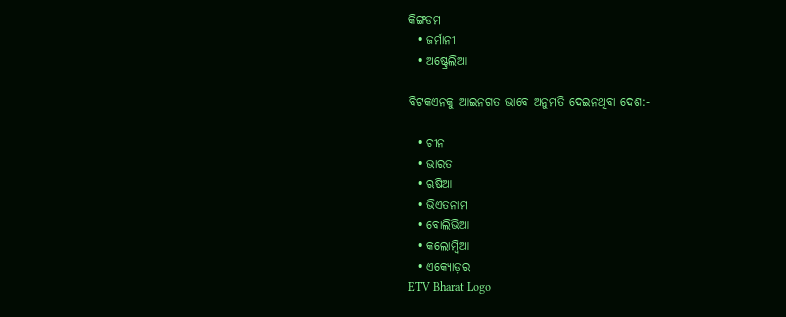କିଙ୍ଗଡମ
  • ଜର୍ମାନୀ
  • ଅଷ୍ଟ୍ରେଲିଆ

ବିଟକଏନକୁ ଆଇନଗତ ଭାବେ ଅନୁମତି ଦେଇନଥିବା ଦେଶ:-

  • ଚୀନ
  • ଭାରତ
  • ଋଷିଆ
  • ଭିଏତନାମ
  • ବୋଲିଭିଆ
  • କଲୋମ୍ବିଆ
  • ଏକ୍ୟୋଡ଼ର
ETV Bharat Logo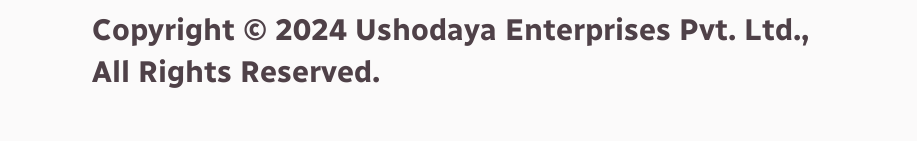Copyright © 2024 Ushodaya Enterprises Pvt. Ltd., All Rights Reserved.